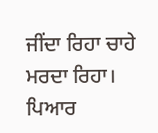ਜੀਂਦਾ ਰਿਹਾ ਚਾਹੇ ਮਰਦਾ ਰਿਹਾ।
ਪਿਆਰ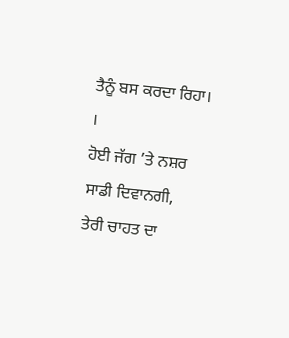ਤੈਨੂੰ ਬਸ ਕਰਦਾ ਰਿਹਾ। ।
ਹੋਈ ਜੱਗ ’ਤੇ ਨਸ਼ਰ ਸਾਡੀ ਦਿਵਾਨਗੀ,
ਤੇਰੀ ਚਾਹਤ ਦਾ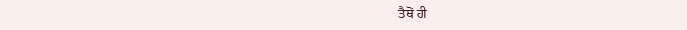ਤੈਥੋਂ ਹੀ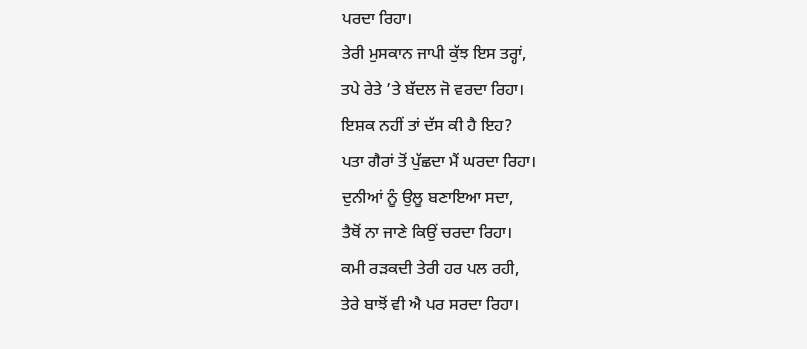ਪਰਦਾ ਰਿਹਾ।
ਤੇਰੀ ਮੁਸਕਾਨ ਜਾਪੀ ਕੁੱਝ ਇਸ ਤਰ੍ਹਾਂ,
ਤਪੇ ਰੇਤੇ ’ਤੇ ਬੱਦਲ ਜੋ ਵਰਦਾ ਰਿਹਾ।
ਇਸ਼ਕ ਨਹੀਂ ਤਾਂ ਦੱਸ ਕੀ ਹੈ ਇਹ?
ਪਤਾ ਗੈਰਾਂ ਤੋਂ ਪੁੱਛਦਾ ਮੈਂ ਘਰਦਾ ਰਿਹਾ।
ਦੁਨੀਆਂ ਨੂੰ ਉਲੂ ਬਣਾਇਆ ਸਦਾ,
ਤੈਥੋਂ ਨਾ ਜਾਣੇ ਕਿਉਂ ਚਰਦਾ ਰਿਹਾ।
ਕਮੀ ਰੜਕਦੀ ਤੇਰੀ ਹਰ ਪਲ ਰਹੀ,
ਤੇਰੇ ਬਾਝੋਂ ਵੀ ਐ ਪਰ ਸਰਦਾ ਰਿਹਾ।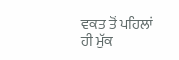ਵਕਤ ਤੋਂ ਪਹਿਲਾਂ ਹੀ ਮੁੱਕ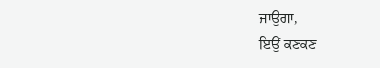ਜਾਉਗਾ,
ਇਉਂ ਕਣਕਣ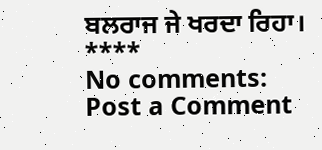ਬਲਰਾਜ ਜੇ ਖਰਦਾ ਰਿਹਾ।
****
No comments:
Post a Comment